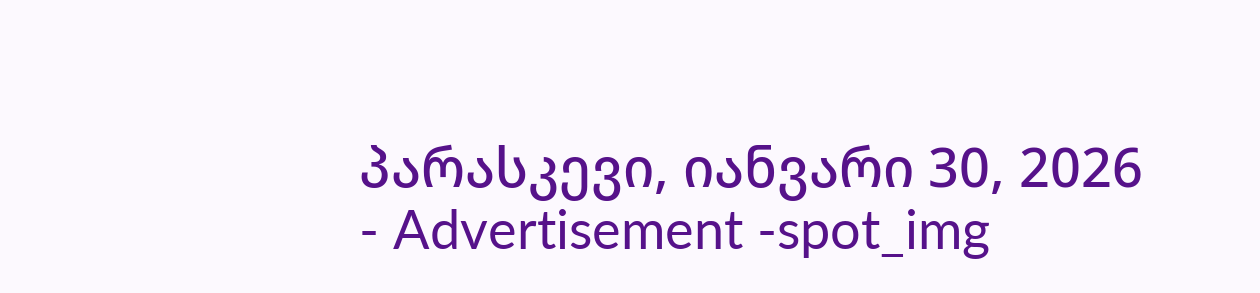პარასკევი, იანვარი 30, 2026
- Advertisement -spot_img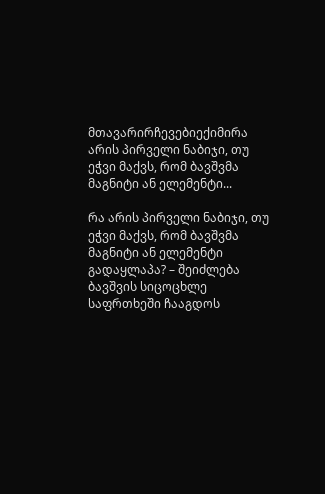მთავარირჩევებიექიმირა არის პირველი ნაბიჯი, თუ ეჭვი მაქვს, რომ ბავშვმა მაგნიტი ან ელემენტი...

რა არის პირველი ნაბიჯი, თუ ეჭვი მაქვს, რომ ბავშვმა მაგნიტი ან ელემენტი გადაყლაპა? – შეიძლება ბავშვის სიცოცხლე საფრთხეში ჩააგდოს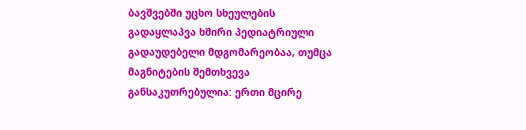ბავშვებში უცხო სხეულების გადაყლაპვა ხშირი პედიატრიული გადაუდებელი მდგომარეობაა, თუმცა მაგნიტების შემთხვევა განსაკუთრებულია: ერთი მცირე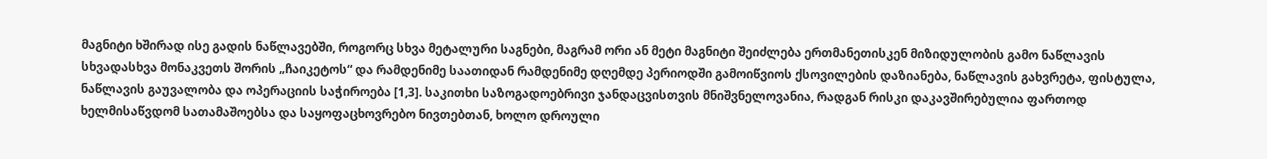მაგნიტი ხშირად ისე გადის ნაწლავებში, როგორც სხვა მეტალური საგნები, მაგრამ ორი ან მეტი მაგნიტი შეიძლება ერთმანეთისკენ მიზიდულობის გამო ნაწლავის სხვადასხვა მონაკვეთს შორის „ჩაიკეტოს“ და რამდენიმე საათიდან რამდენიმე დღემდე პერიოდში გამოიწვიოს ქსოვილების დაზიანება, ნაწლავის გახვრეტა, ფისტულა, ნაწლავის გაუვალობა და ოპერაციის საჭიროება [1,3]. საკითხი საზოგადოებრივი ჯანდაცვისთვის მნიშვნელოვანია, რადგან რისკი დაკავშირებულია ფართოდ ხელმისაწვდომ სათამაშოებსა და საყოფაცხოვრებო ნივთებთან, ხოლო დროული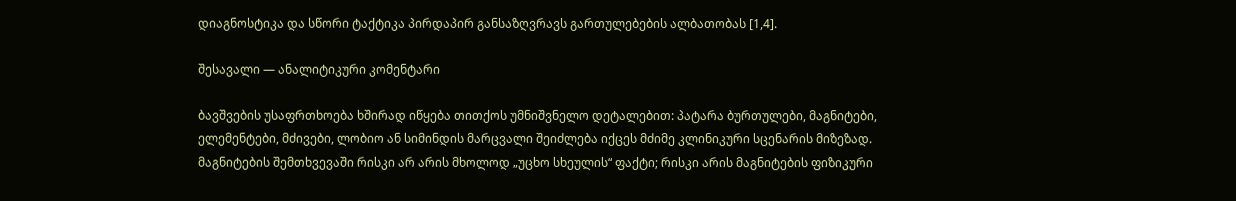დიაგნოსტიკა და სწორი ტაქტიკა პირდაპირ განსაზღვრავს გართულებების ალბათობას [1,4].

შესავალი — ანალიტიკური კომენტარი

ბავშვების უსაფრთხოება ხშირად იწყება თითქოს უმნიშვნელო დეტალებით: პატარა ბურთულები, მაგნიტები, ელემენტები, მძივები, ლობიო ან სიმინდის მარცვალი შეიძლება იქცეს მძიმე კლინიკური სცენარის მიზეზად. მაგნიტების შემთხვევაში რისკი არ არის მხოლოდ „უცხო სხეულის“ ფაქტი; რისკი არის მაგნიტების ფიზიკური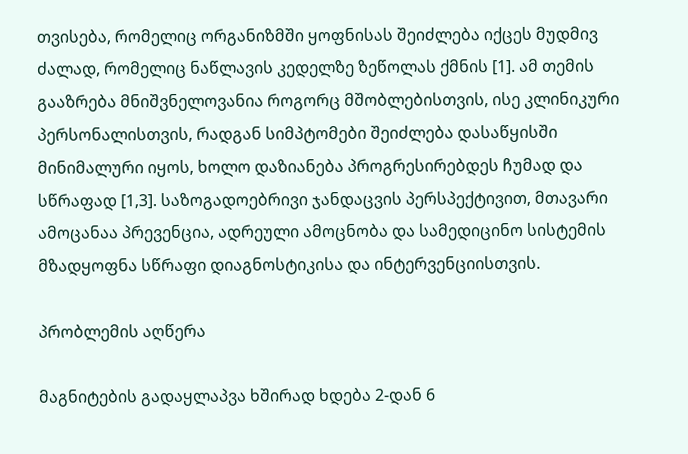თვისება, რომელიც ორგანიზმში ყოფნისას შეიძლება იქცეს მუდმივ ძალად, რომელიც ნაწლავის კედელზე ზეწოლას ქმნის [1]. ამ თემის გააზრება მნიშვნელოვანია როგორც მშობლებისთვის, ისე კლინიკური პერსონალისთვის, რადგან სიმპტომები შეიძლება დასაწყისში მინიმალური იყოს, ხოლო დაზიანება პროგრესირებდეს ჩუმად და სწრაფად [1,3]. საზოგადოებრივი ჯანდაცვის პერსპექტივით, მთავარი ამოცანაა პრევენცია, ადრეული ამოცნობა და სამედიცინო სისტემის მზადყოფნა სწრაფი დიაგნოსტიკისა და ინტერვენციისთვის.

პრობლემის აღწერა

მაგნიტების გადაყლაპვა ხშირად ხდება 2-დან 6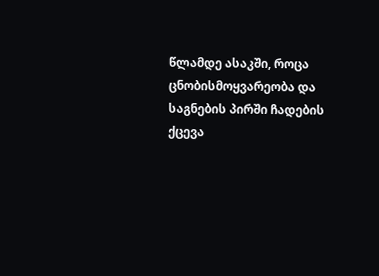წლამდე ასაკში, როცა ცნობისმოყვარეობა და საგნების პირში ჩადების ქცევა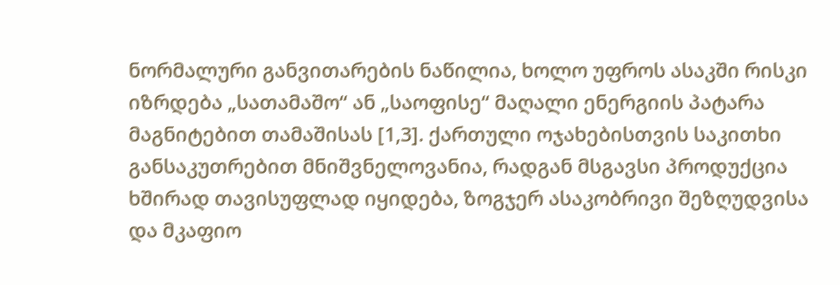ნორმალური განვითარების ნაწილია, ხოლო უფროს ასაკში რისკი იზრდება „სათამაშო“ ან „საოფისე“ მაღალი ენერგიის პატარა მაგნიტებით თამაშისას [1,3]. ქართული ოჯახებისთვის საკითხი განსაკუთრებით მნიშვნელოვანია, რადგან მსგავსი პროდუქცია ხშირად თავისუფლად იყიდება, ზოგჯერ ასაკობრივი შეზღუდვისა და მკაფიო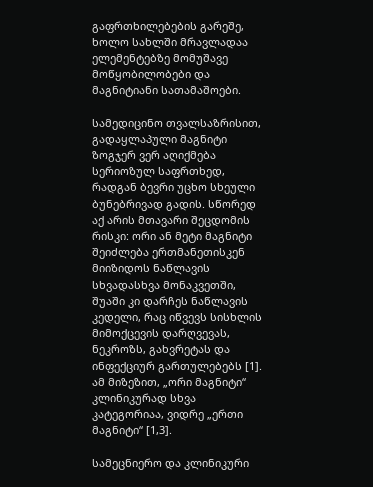გაფრთხილებების გარეშე, ხოლო სახლში მრავლადაა ელემენტებზე მომუშავე მოწყობილობები და მაგნიტიანი სათამაშოები.

სამედიცინო თვალსაზრისით, გადაყლაპული მაგნიტი ზოგჯერ ვერ აღიქმება სერიოზულ საფრთხედ, რადგან ბევრი უცხო სხეული ბუნებრივად გადის. სწორედ აქ არის მთავარი შეცდომის რისკი: ორი ან მეტი მაგნიტი შეიძლება ერთმანეთისკენ მიიზიდოს ნაწლავის სხვადასხვა მონაკვეთში, შუაში კი დარჩეს ნაწლავის კედელი, რაც იწვევს სისხლის მიმოქცევის დარღვევას, ნეკროზს, გახვრეტას და ინფექციურ გართულებებს [1]. ამ მიზეზით, „ორი მაგნიტი“ კლინიკურად სხვა კატეგორიაა, ვიდრე „ერთი მაგნიტი“ [1,3].

სამეცნიერო და კლინიკური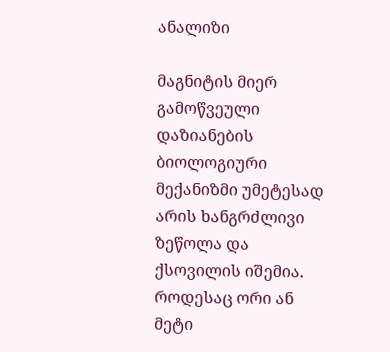ანალიზი

მაგნიტის მიერ გამოწვეული დაზიანების ბიოლოგიური მექანიზმი უმეტესად არის ხანგრძლივი ზეწოლა და ქსოვილის იშემია. როდესაც ორი ან მეტი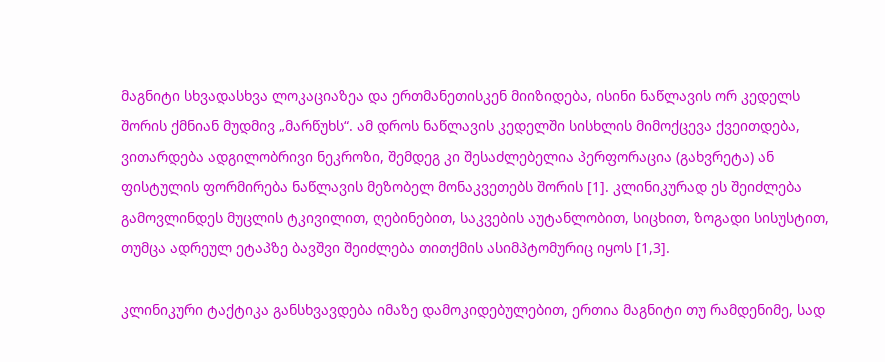მაგნიტი სხვადასხვა ლოკაციაზეა და ერთმანეთისკენ მიიზიდება, ისინი ნაწლავის ორ კედელს შორის ქმნიან მუდმივ „მარწუხს“. ამ დროს ნაწლავის კედელში სისხლის მიმოქცევა ქვეითდება, ვითარდება ადგილობრივი ნეკროზი, შემდეგ კი შესაძლებელია პერფორაცია (გახვრეტა) ან ფისტულის ფორმირება ნაწლავის მეზობელ მონაკვეთებს შორის [1]. კლინიკურად ეს შეიძლება გამოვლინდეს მუცლის ტკივილით, ღებინებით, საკვების აუტანლობით, სიცხით, ზოგადი სისუსტით, თუმცა ადრეულ ეტაპზე ბავშვი შეიძლება თითქმის ასიმპტომურიც იყოს [1,3].

კლინიკური ტაქტიკა განსხვავდება იმაზე დამოკიდებულებით, ერთია მაგნიტი თუ რამდენიმე, სად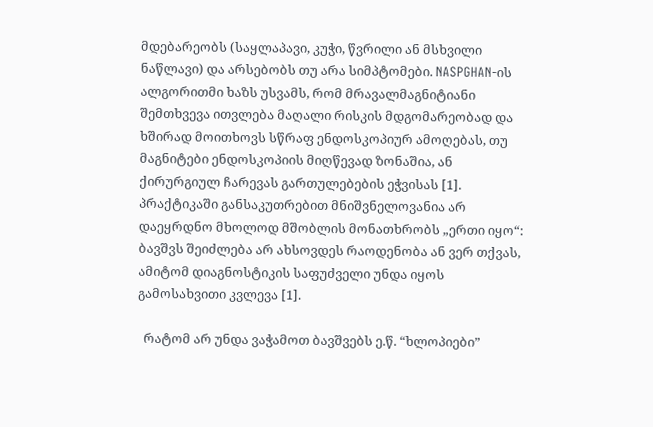მდებარეობს (საყლაპავი, კუჭი, წვრილი ან მსხვილი ნაწლავი) და არსებობს თუ არა სიმპტომები. NASPGHAN-ის ალგორითმი ხაზს უსვამს, რომ მრავალმაგნიტიანი შემთხვევა ითვლება მაღალი რისკის მდგომარეობად და ხშირად მოითხოვს სწრაფ ენდოსკოპიურ ამოღებას, თუ მაგნიტები ენდოსკოპიის მიღწევად ზონაშია, ან ქირურგიულ ჩარევას გართულებების ეჭვისას [1]. პრაქტიკაში განსაკუთრებით მნიშვნელოვანია არ დაეყრდნო მხოლოდ მშობლის მონათხრობს „ერთი იყო“: ბავშვს შეიძლება არ ახსოვდეს რაოდენობა ან ვერ თქვას, ამიტომ დიაგნოსტიკის საფუძველი უნდა იყოს გამოსახვითი კვლევა [1].

  რატომ არ უნდა ვაჭამოთ ბავშვებს ე.წ. “ხლოპიები”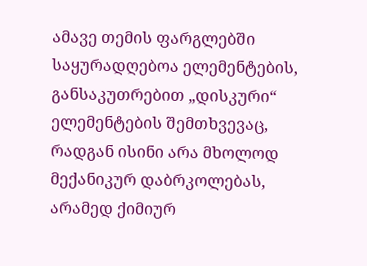ამავე თემის ფარგლებში საყურადღებოა ელემენტების, განსაკუთრებით „დისკური“ ელემენტების შემთხვევაც, რადგან ისინი არა მხოლოდ მექანიკურ დაბრკოლებას, არამედ ქიმიურ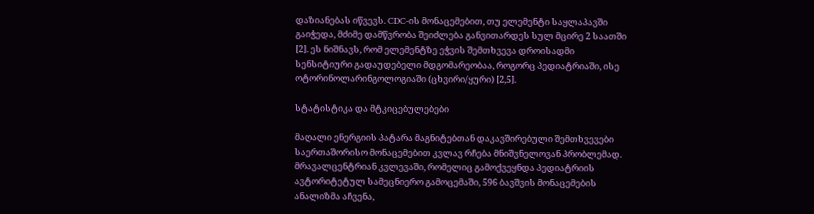დაზიანებას იწვევს. CDC-ის მონაცემებით, თუ ელემენტი საყლაპავში გაიჭედა, მძიმე დამწვრობა შეიძლება განვითარდეს სულ მცირე 2 საათში [2]. ეს ნიშნავს, რომ ელემენტზე ეჭვის შემთხვევა დროისადმი სენსიტიური გადაუდებელი მდგომარეობაა, როგორც პედიატრიაში, ისე ოტორინოლარინგოლოგიაში (ცხვირი/ყური) [2,5].

სტატისტიკა და მტკიცებულებები

მაღალი ენერგიის პატარა მაგნიტებთან დაკავშირებული შემთხვევები საერთაშორისო მონაცემებით კვლავ რჩება მნიშვნელოვან პრობლემად. მრავალცენტრიან კვლევაში, რომელიც გამოქვეყნდა პედიატრიის ავტორიტეტულ სამეცნიერო გამოცემაში, 596 ბავშვის მონაცემების ანალიზმა აჩვენა,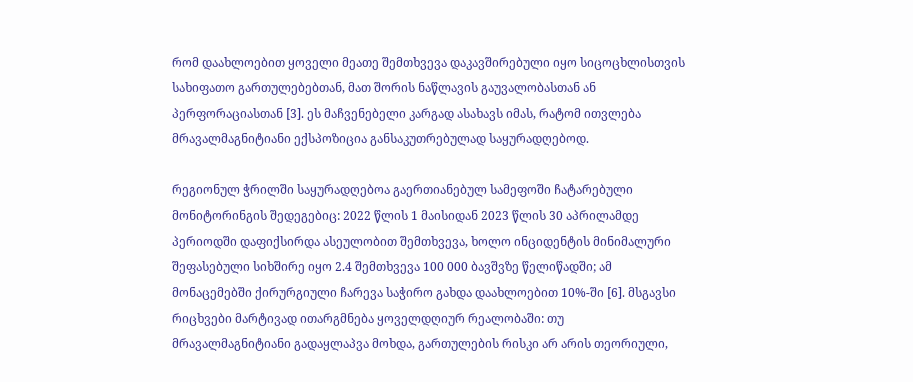რომ დაახლოებით ყოველი მეათე შემთხვევა დაკავშირებული იყო სიცოცხლისთვის სახიფათო გართულებებთან, მათ შორის ნაწლავის გაუვალობასთან ან პერფორაციასთან [3]. ეს მაჩვენებელი კარგად ასახავს იმას, რატომ ითვლება მრავალმაგნიტიანი ექსპოზიცია განსაკუთრებულად საყურადღებოდ.

რეგიონულ ჭრილში საყურადღებოა გაერთიანებულ სამეფოში ჩატარებული მონიტორინგის შედეგებიც: 2022 წლის 1 მაისიდან 2023 წლის 30 აპრილამდე პერიოდში დაფიქსირდა ასეულობით შემთხვევა, ხოლო ინციდენტის მინიმალური შეფასებული სიხშირე იყო 2.4 შემთხვევა 100 000 ბავშვზე წელიწადში; ამ მონაცემებში ქირურგიული ჩარევა საჭირო გახდა დაახლოებით 10%-ში [6]. მსგავსი რიცხვები მარტივად ითარგმნება ყოველდღიურ რეალობაში: თუ მრავალმაგნიტიანი გადაყლაპვა მოხდა, გართულების რისკი არ არის თეორიული,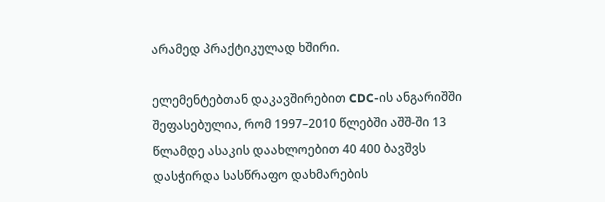არამედ პრაქტიკულად ხშირი.

ელემენტებთან დაკავშირებით CDC-ის ანგარიშში შეფასებულია, რომ 1997–2010 წლებში აშშ-ში 13 წლამდე ასაკის დაახლოებით 40 400 ბავშვს დასჭირდა სასწრაფო დახმარების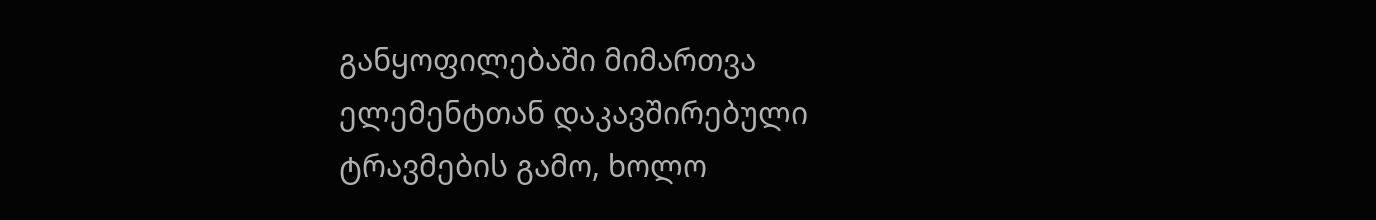განყოფილებაში მიმართვა ელემენტთან დაკავშირებული ტრავმების გამო, ხოლო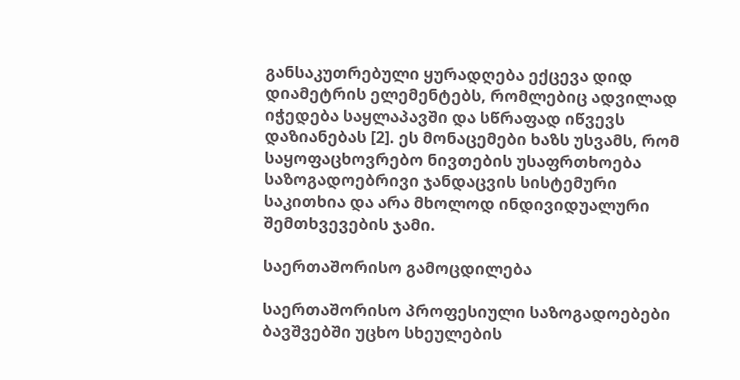განსაკუთრებული ყურადღება ექცევა დიდ დიამეტრის ელემენტებს, რომლებიც ადვილად იჭედება საყლაპავში და სწრაფად იწვევს დაზიანებას [2]. ეს მონაცემები ხაზს უსვამს, რომ საყოფაცხოვრებო ნივთების უსაფრთხოება საზოგადოებრივი ჯანდაცვის სისტემური საკითხია და არა მხოლოდ ინდივიდუალური შემთხვევების ჯამი.

საერთაშორისო გამოცდილება

საერთაშორისო პროფესიული საზოგადოებები ბავშვებში უცხო სხეულების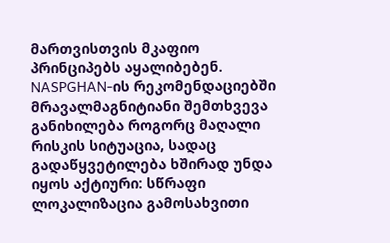მართვისთვის მკაფიო პრინციპებს აყალიბებენ. NASPGHAN-ის რეკომენდაციებში მრავალმაგნიტიანი შემთხვევა განიხილება როგორც მაღალი რისკის სიტუაცია, სადაც გადაწყვეტილება ხშირად უნდა იყოს აქტიური: სწრაფი ლოკალიზაცია გამოსახვითი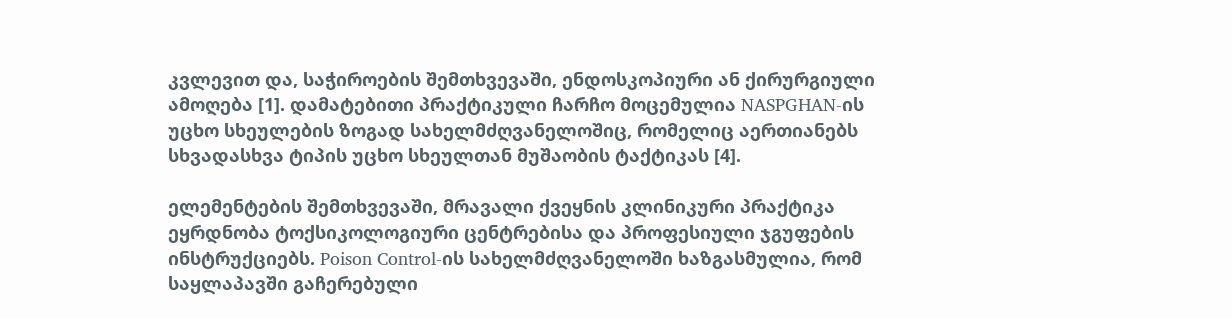კვლევით და, საჭიროების შემთხვევაში, ენდოსკოპიური ან ქირურგიული ამოღება [1]. დამატებითი პრაქტიკული ჩარჩო მოცემულია NASPGHAN-ის უცხო სხეულების ზოგად სახელმძღვანელოშიც, რომელიც აერთიანებს სხვადასხვა ტიპის უცხო სხეულთან მუშაობის ტაქტიკას [4].

ელემენტების შემთხვევაში, მრავალი ქვეყნის კლინიკური პრაქტიკა ეყრდნობა ტოქსიკოლოგიური ცენტრებისა და პროფესიული ჯგუფების ინსტრუქციებს. Poison Control-ის სახელმძღვანელოში ხაზგასმულია, რომ საყლაპავში გაჩერებული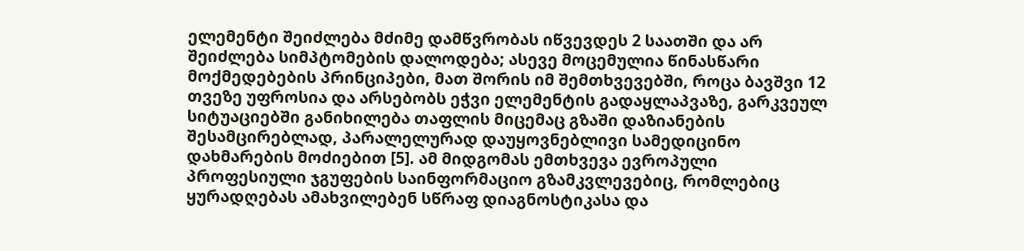ელემენტი შეიძლება მძიმე დამწვრობას იწვევდეს 2 საათში და არ შეიძლება სიმპტომების დალოდება; ასევე მოცემულია წინასწარი მოქმედებების პრინციპები, მათ შორის იმ შემთხვევებში, როცა ბავშვი 12 თვეზე უფროსია და არსებობს ეჭვი ელემენტის გადაყლაპვაზე, გარკვეულ სიტუაციებში განიხილება თაფლის მიცემაც გზაში დაზიანების შესამცირებლად, პარალელურად დაუყოვნებლივი სამედიცინო დახმარების მოძიებით [5]. ამ მიდგომას ემთხვევა ევროპული პროფესიული ჯგუფების საინფორმაციო გზამკვლევებიც, რომლებიც ყურადღებას ამახვილებენ სწრაფ დიაგნოსტიკასა და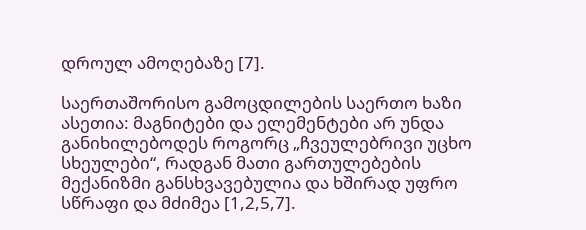დროულ ამოღებაზე [7].

საერთაშორისო გამოცდილების საერთო ხაზი ასეთია: მაგნიტები და ელემენტები არ უნდა განიხილებოდეს როგორც „ჩვეულებრივი უცხო სხეულები“, რადგან მათი გართულებების მექანიზმი განსხვავებულია და ხშირად უფრო სწრაფი და მძიმეა [1,2,5,7].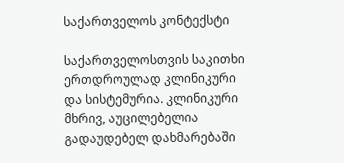საქართველოს კონტექსტი

საქართველოსთვის საკითხი ერთდროულად კლინიკური და სისტემურია. კლინიკური მხრივ, აუცილებელია გადაუდებელ დახმარებაში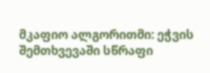მკაფიო ალგორითმი: ეჭვის შემთხვევაში სწრაფი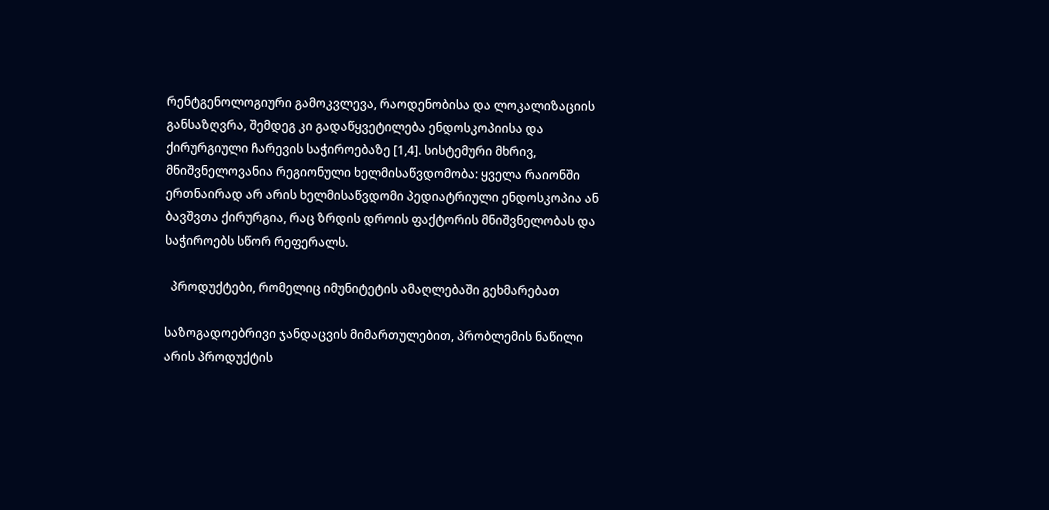რენტგენოლოგიური გამოკვლევა, რაოდენობისა და ლოკალიზაციის განსაზღვრა, შემდეგ კი გადაწყვეტილება ენდოსკოპიისა და ქირურგიული ჩარევის საჭიროებაზე [1,4]. სისტემური მხრივ, მნიშვნელოვანია რეგიონული ხელმისაწვდომობა: ყველა რაიონში ერთნაირად არ არის ხელმისაწვდომი პედიატრიული ენდოსკოპია ან ბავშვთა ქირურგია, რაც ზრდის დროის ფაქტორის მნიშვნელობას და საჭიროებს სწორ რეფერალს.

  პროდუქტები, რომელიც იმუნიტეტის ამაღლებაში გეხმარებათ

საზოგადოებრივი ჯანდაცვის მიმართულებით, პრობლემის ნაწილი არის პროდუქტის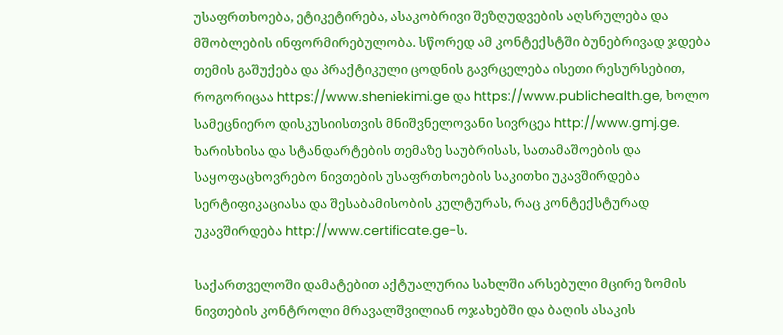უსაფრთხოება, ეტიკეტირება, ასაკობრივი შეზღუდვების აღსრულება და მშობლების ინფორმირებულობა. სწორედ ამ კონტექსტში ბუნებრივად ჯდება თემის გაშუქება და პრაქტიკული ცოდნის გავრცელება ისეთი რესურსებით, როგორიცაა https://www.sheniekimi.ge და https://www.publichealth.ge, ხოლო სამეცნიერო დისკუსიისთვის მნიშვნელოვანი სივრცეა http://www.gmj.ge. ხარისხისა და სტანდარტების თემაზე საუბრისას, სათამაშოების და საყოფაცხოვრებო ნივთების უსაფრთხოების საკითხი უკავშირდება სერტიფიკაციასა და შესაბამისობის კულტურას, რაც კონტექსტურად უკავშირდება http://www.certificate.ge-ს.

საქართველოში დამატებით აქტუალურია სახლში არსებული მცირე ზომის ნივთების კონტროლი მრავალშვილიან ოჯახებში და ბაღის ასაკის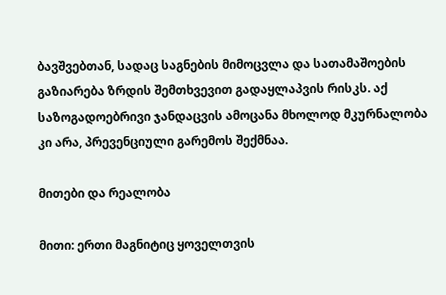ბავშვებთან, სადაც საგნების მიმოცვლა და სათამაშოების გაზიარება ზრდის შემთხვევით გადაყლაპვის რისკს. აქ საზოგადოებრივი ჯანდაცვის ამოცანა მხოლოდ მკურნალობა კი არა, პრევენციული გარემოს შექმნაა.

მითები და რეალობა

მითი: ერთი მაგნიტიც ყოველთვის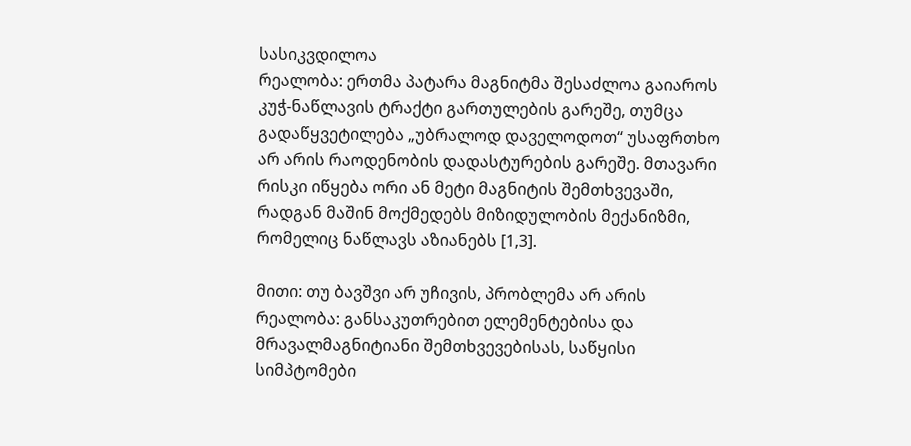სასიკვდილოა
რეალობა: ერთმა პატარა მაგნიტმა შესაძლოა გაიაროს კუჭ-ნაწლავის ტრაქტი გართულების გარეშე, თუმცა გადაწყვეტილება „უბრალოდ დაველოდოთ“ უსაფრთხო არ არის რაოდენობის დადასტურების გარეშე. მთავარი რისკი იწყება ორი ან მეტი მაგნიტის შემთხვევაში, რადგან მაშინ მოქმედებს მიზიდულობის მექანიზმი, რომელიც ნაწლავს აზიანებს [1,3].

მითი: თუ ბავშვი არ უჩივის, პრობლემა არ არის
რეალობა: განსაკუთრებით ელემენტებისა და მრავალმაგნიტიანი შემთხვევებისას, საწყისი სიმპტომები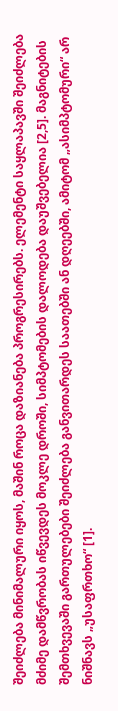შეიძლება მინიმალური იყოს, მაშინ როცა დაზიანება პროგრესირებს. ელემენტი საყლაპავში შეიძლება მძიმე დამწვრობას იწვევდეს მოკლე დროში, სიმპტომების დალოდება დაუშვებელია [2,5]. მაგნიტების შემთხვევაში გართულებები შეიძლება განვითარდეს საათებში ან დღეებში, ამიტომ „ასიმპტომური“ არ ნიშნავს „უსაფრთხო“ [1].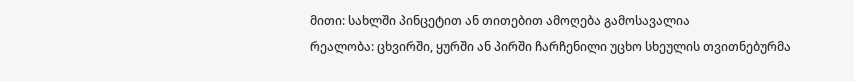მითი: სახლში პინცეტით ან თითებით ამოღება გამოსავალია
რეალობა: ცხვირში, ყურში ან პირში ჩარჩენილი უცხო სხეულის თვითნებურმა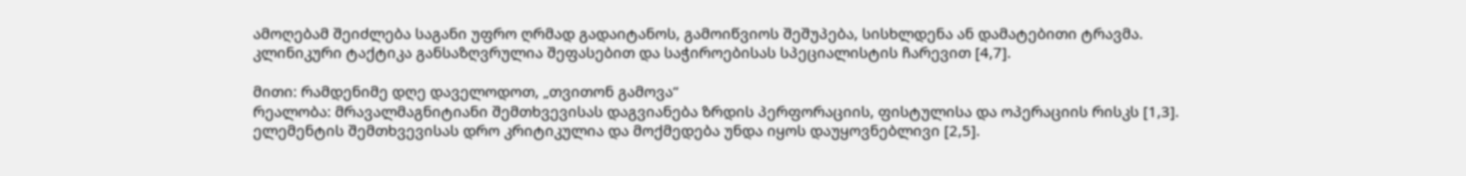ამოღებამ შეიძლება საგანი უფრო ღრმად გადაიტანოს, გამოიწვიოს შეშუპება, სისხლდენა ან დამატებითი ტრავმა. კლინიკური ტაქტიკა განსაზღვრულია შეფასებით და საჭიროებისას სპეციალისტის ჩარევით [4,7].

მითი: რამდენიმე დღე დაველოდოთ, „თვითონ გამოვა“
რეალობა: მრავალმაგნიტიანი შემთხვევისას დაგვიანება ზრდის პერფორაციის, ფისტულისა და ოპერაციის რისკს [1,3]. ელემენტის შემთხვევისას დრო კრიტიკულია და მოქმედება უნდა იყოს დაუყოვნებლივი [2,5].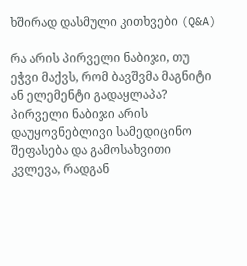ხშირად დასმული კითხვები (Q&A)

რა არის პირველი ნაბიჯი, თუ ეჭვი მაქვს, რომ ბავშვმა მაგნიტი ან ელემენტი გადაყლაპა?
პირველი ნაბიჯი არის დაუყოვნებლივი სამედიცინო შეფასება და გამოსახვითი კვლევა, რადგან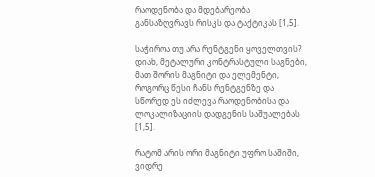რაოდენობა და მდებარეობა განსაზღვრავს რისკს და ტაქტიკას [1,5].

საჭიროა თუ არა რენტგენი ყოველთვის?
დიახ, მეტალური კონტრასტული საგნები, მათ შორის მაგნიტი და ელემენტი, როგორც წესი ჩანს რენტგენზე და სწორედ ეს იძლევა რაოდენობისა და ლოკალიზაციის დადგენის საშუალებას [1,5].

რატომ არის ორი მაგნიტი უფრო საშიში, ვიდრე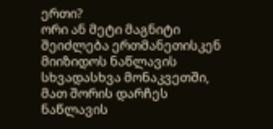ერთი?
ორი ან მეტი მაგნიტი შეიძლება ერთმანეთისკენ მიიზიდოს ნაწლავის სხვადასხვა მონაკვეთში, მათ შორის დარჩეს ნაწლავის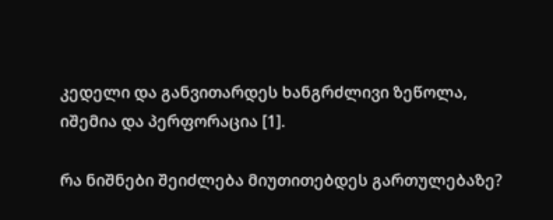კედელი და განვითარდეს ხანგრძლივი ზეწოლა, იშემია და პერფორაცია [1].

რა ნიშნები შეიძლება მიუთითებდეს გართულებაზე?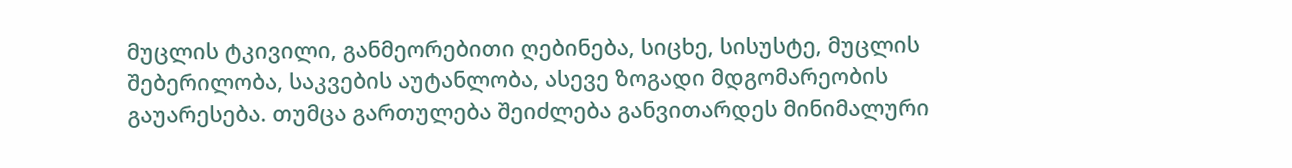მუცლის ტკივილი, განმეორებითი ღებინება, სიცხე, სისუსტე, მუცლის შებერილობა, საკვების აუტანლობა, ასევე ზოგადი მდგომარეობის გაუარესება. თუმცა გართულება შეიძლება განვითარდეს მინიმალური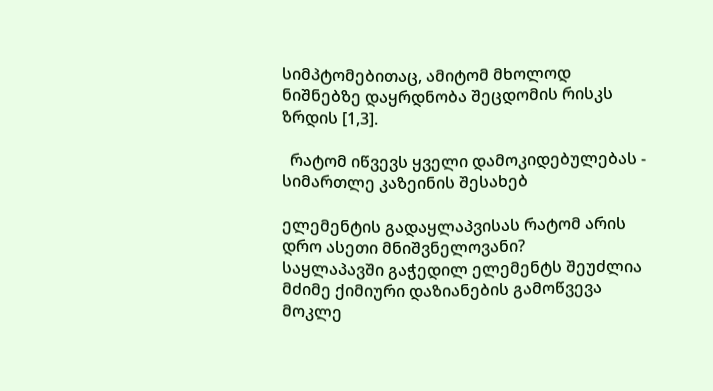სიმპტომებითაც, ამიტომ მხოლოდ ნიშნებზე დაყრდნობა შეცდომის რისკს ზრდის [1,3].

  რატომ იწვევს ყველი დამოკიდებულებას - სიმართლე კაზეინის შესახებ

ელემენტის გადაყლაპვისას რატომ არის დრო ასეთი მნიშვნელოვანი?
საყლაპავში გაჭედილ ელემენტს შეუძლია მძიმე ქიმიური დაზიანების გამოწვევა მოკლე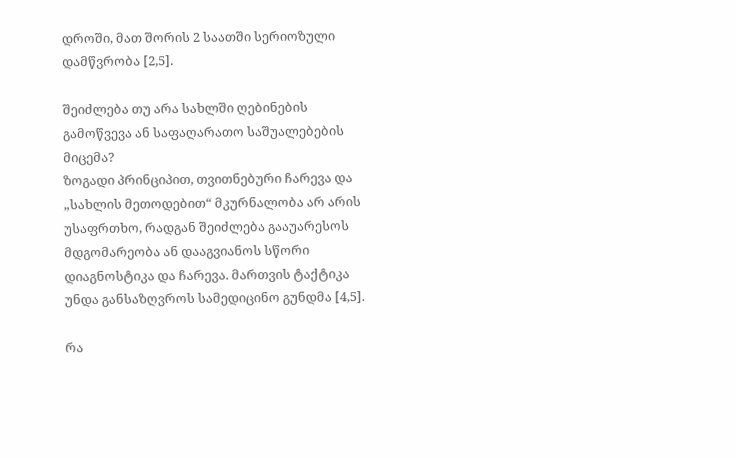დროში, მათ შორის 2 საათში სერიოზული დამწვრობა [2,5].

შეიძლება თუ არა სახლში ღებინების გამოწვევა ან საფაღარათო საშუალებების მიცემა?
ზოგადი პრინციპით, თვითნებური ჩარევა და „სახლის მეთოდებით“ მკურნალობა არ არის უსაფრთხო, რადგან შეიძლება გააუარესოს მდგომარეობა ან დააგვიანოს სწორი დიაგნოსტიკა და ჩარევა. მართვის ტაქტიკა უნდა განსაზღვროს სამედიცინო გუნდმა [4,5].

რა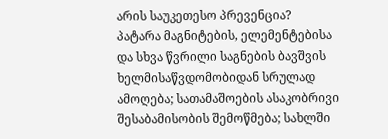არის საუკეთესო პრევენცია?
პატარა მაგნიტების, ელემენტებისა და სხვა წვრილი საგნების ბავშვის ხელმისაწვდომობიდან სრულად ამოღება; სათამაშოების ასაკობრივი შესაბამისობის შემოწმება; სახლში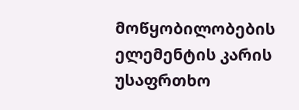მოწყობილობების ელემენტის კარის უსაფრთხო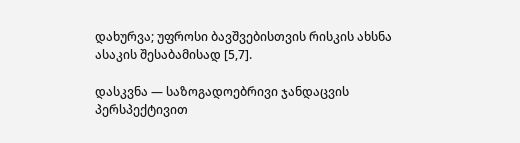დახურვა; უფროსი ბავშვებისთვის რისკის ახსნა ასაკის შესაბამისად [5,7].

დასკვნა — საზოგადოებრივი ჯანდაცვის პერსპექტივით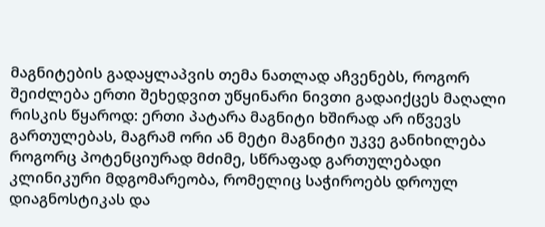მაგნიტების გადაყლაპვის თემა ნათლად აჩვენებს, როგორ შეიძლება ერთი შეხედვით უწყინარი ნივთი გადაიქცეს მაღალი რისკის წყაროდ: ერთი პატარა მაგნიტი ხშირად არ იწვევს გართულებას, მაგრამ ორი ან მეტი მაგნიტი უკვე განიხილება როგორც პოტენციურად მძიმე, სწრაფად გართულებადი კლინიკური მდგომარეობა, რომელიც საჭიროებს დროულ დიაგნოსტიკას და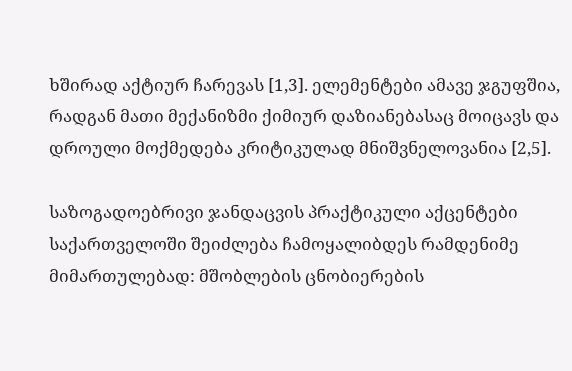ხშირად აქტიურ ჩარევას [1,3]. ელემენტები ამავე ჯგუფშია, რადგან მათი მექანიზმი ქიმიურ დაზიანებასაც მოიცავს და დროული მოქმედება კრიტიკულად მნიშვნელოვანია [2,5].

საზოგადოებრივი ჯანდაცვის პრაქტიკული აქცენტები საქართველოში შეიძლება ჩამოყალიბდეს რამდენიმე მიმართულებად: მშობლების ცნობიერების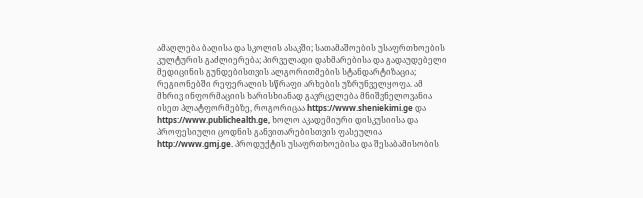ამაღლება ბაღისა და სკოლის ასაკში; სათამაშოების უსაფრთხოების კულტურის გაძლიერება; პირველადი დახმარებისა და გადაუდებელი მედიცინის გუნდებისთვის ალგორითმების სტანდარტიზაცია; რეგიონებში რეფერალის სწრაფი არხების უზრუნველყოფა. ამ მხრივ ინფორმაციის ხარისხიანად გავრცელება მნიშვნელოვანია ისეთ პლატფორმებზე, როგორიცაა https://www.sheniekimi.ge და https://www.publichealth.ge, ხოლო აკადემიური დისკუსიისა და პროფესიული ცოდნის განვითარებისთვის ფასეულია http://www.gmj.ge. პროდუქტის უსაფრთხოებისა და შესაბამისობის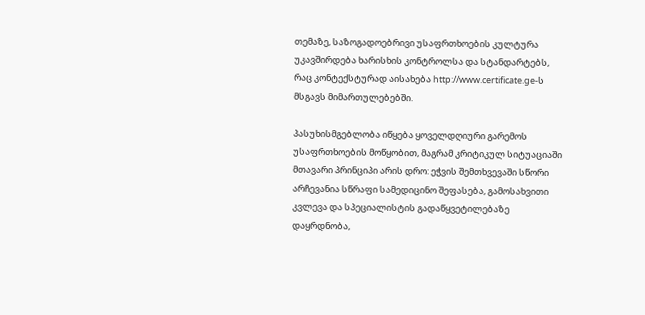თემაზე, საზოგადოებრივი უსაფრთხოების კულტურა უკავშირდება ხარისხის კონტროლსა და სტანდარტებს, რაც კონტექსტურად აისახება http://www.certificate.ge-ს მსგავს მიმართულებებში.

პასუხისმგებლობა იწყება ყოველდღიური გარემოს უსაფრთხოების მოწყობით, მაგრამ კრიტიკულ სიტუაციაში მთავარი პრინციპი არის დრო: ეჭვის შემთხვევაში სწორი არჩევანია სწრაფი სამედიცინო შეფასება, გამოსახვითი კვლევა და სპეციალისტის გადაწყვეტილებაზე დაყრდნობა,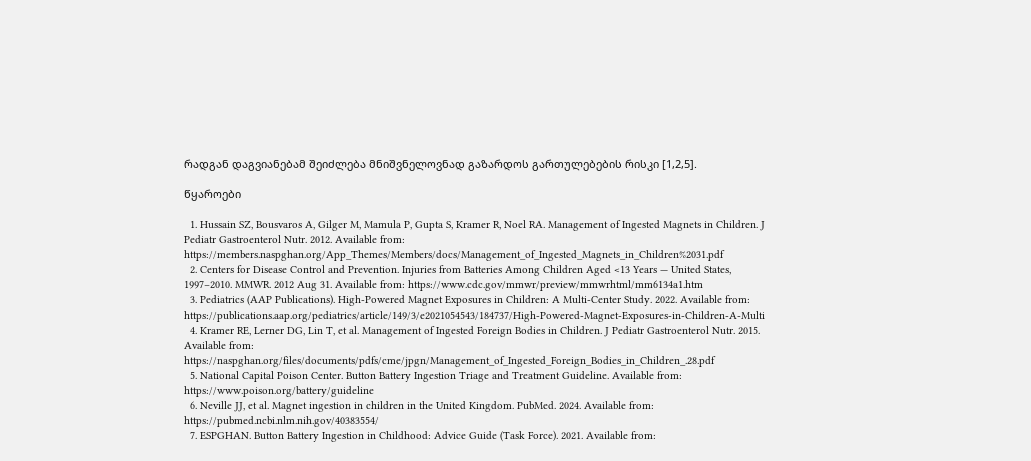რადგან დაგვიანებამ შეიძლება მნიშვნელოვნად გაზარდოს გართულებების რისკი [1,2,5].

წყაროები

  1. Hussain SZ, Bousvaros A, Gilger M, Mamula P, Gupta S, Kramer R, Noel RA. Management of Ingested Magnets in Children. J Pediatr Gastroenterol Nutr. 2012. Available from: https://members.naspghan.org/App_Themes/Members/docs/Management_of_Ingested_Magnets_in_Children%2031.pdf
  2. Centers for Disease Control and Prevention. Injuries from Batteries Among Children Aged <13 Years — United States, 1997–2010. MMWR. 2012 Aug 31. Available from: https://www.cdc.gov/mmwr/preview/mmwrhtml/mm6134a1.htm
  3. Pediatrics (AAP Publications). High-Powered Magnet Exposures in Children: A Multi-Center Study. 2022. Available from: https://publications.aap.org/pediatrics/article/149/3/e2021054543/184737/High-Powered-Magnet-Exposures-in-Children-A-Multi
  4. Kramer RE, Lerner DG, Lin T, et al. Management of Ingested Foreign Bodies in Children. J Pediatr Gastroenterol Nutr. 2015. Available from: https://naspghan.org/files/documents/pdfs/cme/jpgn/Management_of_Ingested_Foreign_Bodies_in_Children_.28.pdf
  5. National Capital Poison Center. Button Battery Ingestion Triage and Treatment Guideline. Available from: https://www.poison.org/battery/guideline
  6. Neville JJ, et al. Magnet ingestion in children in the United Kingdom. PubMed. 2024. Available from: https://pubmed.ncbi.nlm.nih.gov/40383554/
  7. ESPGHAN. Button Battery Ingestion in Childhood: Advice Guide (Task Force). 2021. Available from: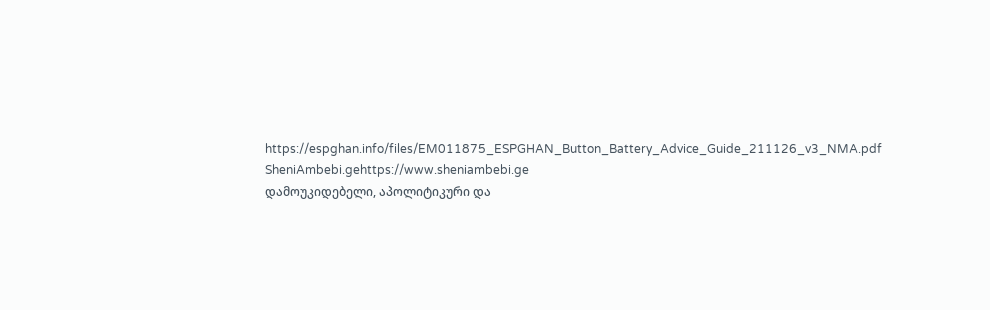https://espghan.info/files/EM011875_ESPGHAN_Button_Battery_Advice_Guide_211126_v3_NMA.pdf
SheniAmbebi.gehttps://www.sheniambebi.ge
დამოუკიდებელი, აპოლიტიკური და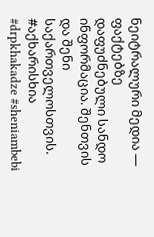ნეიტრალური მედია — ფაქტებზე დაფუძნებული სანდო ინფორმაცია. შენთვის და შენი საქართველოსთვის. #აქხარისხია #drpkhakadze #sheniambebi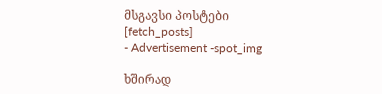მსგავსი პოსტები
[fetch_posts]
- Advertisement -spot_img

ხშირად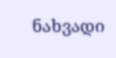ნახვადი